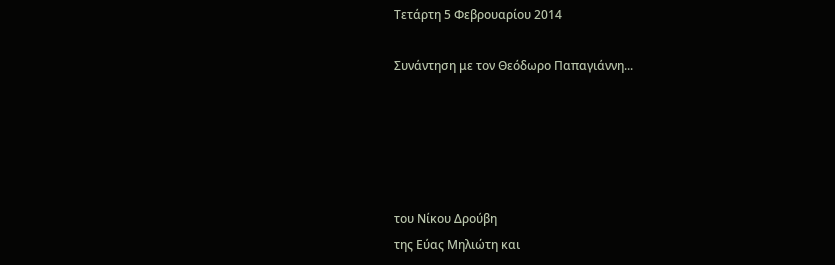Τετάρτη 5 Φεβρουαρίου 2014

Συνάντηση με τον Θεόδωρο Παπαγιάννη...





του Νίκου Δρούβη
της Εύας Μηλιώτη και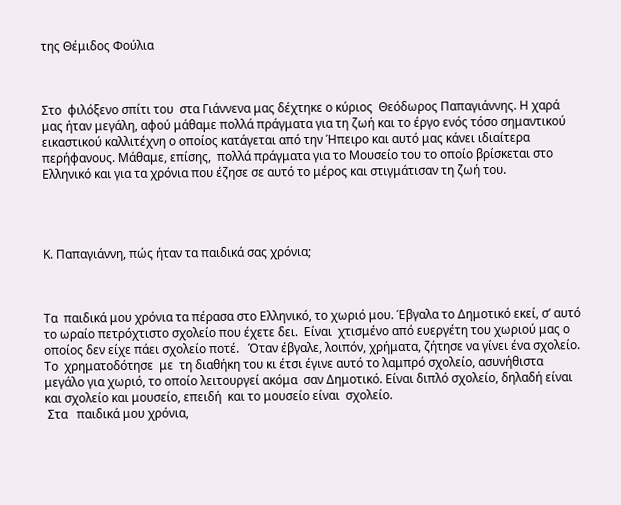της Θέμιδος Φούλια



Στο  φιλόξενο σπίτι του  στα Γιάννενα μας δέχτηκε ο κύριος  Θεόδωρος Παπαγιάννης. Η χαρά μας ήταν μεγάλη, αφού μάθαμε πολλά πράγματα για τη ζωή και το έργο ενός τόσο σημαντικού εικαστικού καλλιτέχνη ο οποίος κατάγεται από την Ήπειρο και αυτό μας κάνει ιδιαίτερα περήφανους. Μάθαμε, επίσης,  πολλά πράγματα για το Μουσείο του το οποίο βρίσκεται στο Ελληνικό και για τα χρόνια που έζησε σε αυτό το μέρος και στιγμάτισαν τη ζωή του.




Κ. Παπαγιάννη, πώς ήταν τα παιδικά σας χρόνια;



Τα  παιδικά μου χρόνια τα πέρασα στο Ελληνικό, το χωριό μου. Έβγαλα το Δημοτικό εκεί, σ’ αυτό το ωραίο πετρόχτιστο σχολείο που έχετε δει.  Είναι  χτισμένο από ευεργέτη του χωριού μας ο οποίος δεν είχε πάει σχολείο ποτέ.   Όταν έβγαλε, λοιπόν, χρήματα, ζήτησε να γίνει ένα σχολείο. Το  χρηματοδότησε  με  τη διαθήκη του κι έτσι έγινε αυτό το λαμπρό σχολείο, ασυνήθιστα μεγάλο για χωριό, το οποίο λειτουργεί ακόμα  σαν Δημοτικό. Είναι διπλό σχολείο, δηλαδή είναι και σχολείο και μουσείο, επειδή  και το μουσείο είναι  σχολείο.
 Στα   παιδικά μου χρόνια,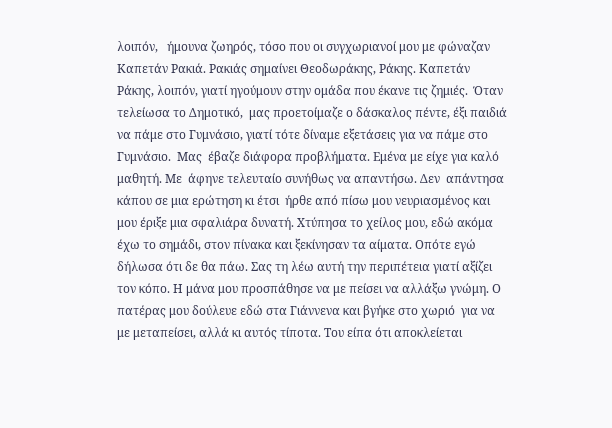λοιπόν,   ήμουνα ζωηρός, τόσο που οι συγχωριανοί μου με φώναζαν Καπετάν Ρακιά. Ρακιάς σημαίνει Θεοδωράκης, Ράκης. Καπετάν Ράκης, λοιπόν, γιατί ηγούμουν στην ομάδα που έκανε τις ζημιές.  Όταν  τελείωσα το Δημοτικό,  μας προετοίμαζε ο δάσκαλος πέντε, έξι παιδιά  να πάμε στο Γυμνάσιο, γιατί τότε δίναμε εξετάσεις για να πάμε στο Γυμνάσιο.  Μας  έβαζε διάφορα προβλήματα. Εμένα με είχε για καλό μαθητή. Με  άφηνε τελευταίο συνήθως να απαντήσω. Δεν  απάντησα κάπου σε μια ερώτηση κι έτσι  ήρθε από πίσω μου νευριασμένος και μου έριξε μια σφαλιάρα δυνατή. Χτύπησα το χείλος μου, εδώ ακόμα έχω το σημάδι, στον πίνακα και ξεκίνησαν τα αίματα. Οπότε εγώ δήλωσα ότι δε θα πάω. Σας τη λέω αυτή την περιπέτεια γιατί αξίζει τον κόπο. Η μάνα μου προσπάθησε να με πείσει να αλλάξω γνώμη. Ο  πατέρας μου δούλευε εδώ στα Γιάννενα και βγήκε στο χωριό  για να με μεταπείσει, αλλά κι αυτός τίποτα. Του είπα ότι αποκλείεται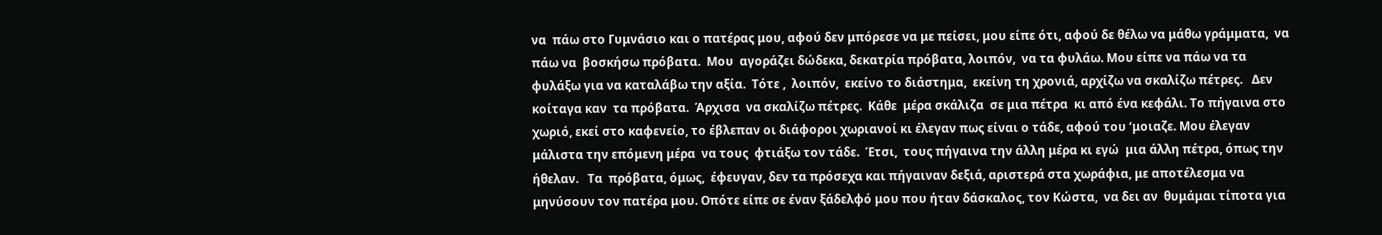να  πάω στο Γυμνάσιο και ο πατέρας μου, αφού δεν μπόρεσε να με πείσει, μου είπε ότι, αφού δε θέλω να μάθω γράμματα,  να πάω να  βοσκήσω πρόβατα.  Μου  αγοράζει δώδεκα, δεκατρία πρόβατα, λοιπόν,  να τα φυλάω. Μου είπε να πάω να τα  φυλάξω για να καταλάβω την αξία.  Τότε ,  λοιπόν,  εκείνο το διάστημα,  εκείνη τη χρονιά, αρχίζω να σκαλίζω πέτρες.   Δεν  κοίταγα καν  τα πρόβατα.  Άρχισα  να σκαλίζω πέτρες.  Κάθε  μέρα σκάλιζα  σε μια πέτρα  κι από ένα κεφάλι. Το πήγαινα στο  χωριό, εκεί στο καφενείο, το έβλεπαν οι διάφοροι χωριανοί κι έλεγαν πως είναι ο τάδε, αφού του ‘μοιαζε. Μου έλεγαν μάλιστα την επόμενη μέρα  να τους  φτιάξω τον τάδε.  Έτσι,  τους πήγαινα την άλλη μέρα κι εγώ  μια άλλη πέτρα, όπως την ήθελαν.   Τα  πρόβατα, όμως,  έφευγαν, δεν τα πρόσεχα και πήγαιναν δεξιά, αριστερά στα χωράφια, με αποτέλεσμα να μηνύσουν τον πατέρα μου. Οπότε είπε σε έναν ξάδελφό μου που ήταν δάσκαλος, τον Κώστα,  να δει αν  θυμάμαι τίποτα για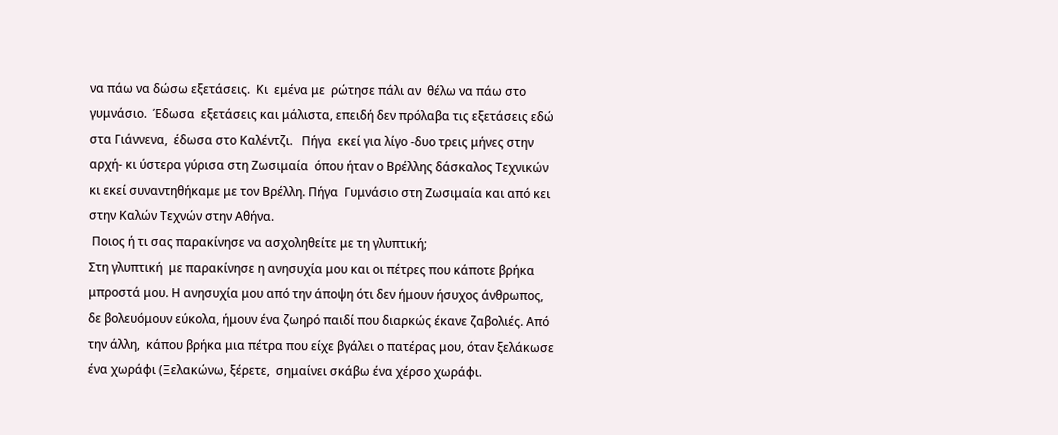να πάω να δώσω εξετάσεις.  Κι  εμένα με  ρώτησε πάλι αν  θέλω να πάω στο γυμνάσιο.  Έδωσα  εξετάσεις και μάλιστα, επειδή δεν πρόλαβα τις εξετάσεις εδώ στα Γιάννενα,  έδωσα στο Καλέντζι.   Πήγα  εκεί για λίγο -δυο τρεις μήνες στην αρχή- κι ύστερα γύρισα στη Ζωσιμαία  όπου ήταν ο Βρέλλης δάσκαλος Τεχνικών κι εκεί συναντηθήκαμε με τον Βρέλλη. Πήγα  Γυμνάσιο στη Ζωσιμαία και από κει στην Καλών Τεχνών στην Αθήνα.
 Ποιος ή τι σας παρακίνησε να ασχοληθείτε με τη γλυπτική;
Στη γλυπτική  με παρακίνησε η ανησυχία μου και οι πέτρες που κάποτε βρήκα μπροστά μου. Η ανησυχία μου από την άποψη ότι δεν ήμουν ήσυχος άνθρωπος, δε βολευόμουν εύκολα, ήμουν ένα ζωηρό παιδί που διαρκώς έκανε ζαβολιές. Από την άλλη,  κάπου βρήκα μια πέτρα που είχε βγάλει ο πατέρας μου, όταν ξελάκωσε ένα χωράφι (Ξελακώνω, ξέρετε,  σημαίνει σκάβω ένα χέρσο χωράφι.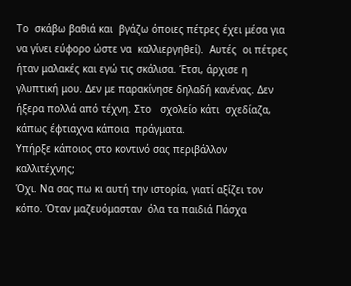Το  σκάβω βαθιά και  βγάζω όποιες πέτρες έχει μέσα για να γίνει εύφορο ώστε να  καλλιεργηθεί).  Αυτές  οι πέτρες ήταν μαλακές και εγώ τις σκάλισα. Έτσι, άρχισε η γλυπτική μου. Δεν με παρακίνησε δηλαδή κανένας. Δεν ήξερα πολλά από τέχνη. Στο   σχολείο κάτι  σχεδίαζα, κάπως έφτιαχνα κάποια  πράγματα.
Υπήρξε κάποιος στο κοντινό σας περιβάλλον καλλιτέχνης;
Όχι. Να σας πω κι αυτή την ιστορία, γιατί αξίζει τον κόπο. Όταν μαζευόμασταν  όλα τα παιδιά Πάσχα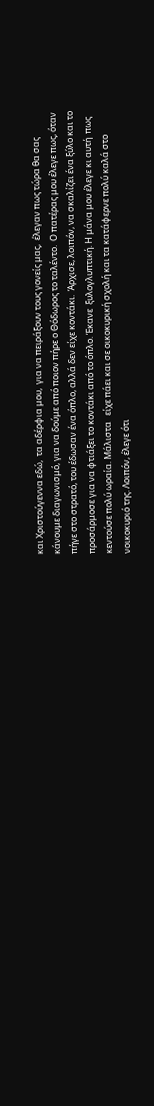και Χριστούγεννα εδώ,  τα αδέρφια μου,  για να πειράξουν τους γονείς μας,  έλεγαν πως τώρα θα σας κάνουμε διαγωνισμό, για να δούμε από ποιον πήρε ο Θόδωρος το ταλέντο.  Ο πατέρας μου έλεγε πως, όταν πήγε στο στρατό, του έδωσαν ένα όπλο, αλλά δεν είχε κοντάκι.  Άρχισε, λοιπόν, να σκαλίζει ένα ξύλο και το προσάρμοσε για να φτιάξει το κοντάκι από το όπλο. Έκανε  ξυλογλυπτική. Η μάνα μου έλεγε κι αυτή  πως κεντούσε πολύ ωραία. Μάλιστα   είχε πάει και σε οικοκυρική σχολή και τα κατάφερνε πολύ καλά στο νοικοκυριό της. Λοιπόν, έλεγε ότι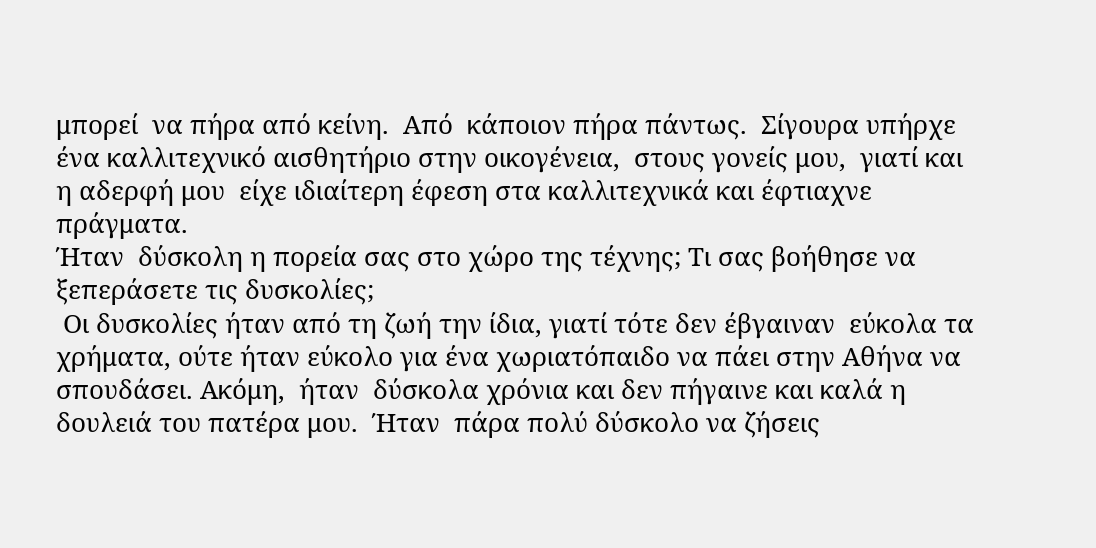μπορεί  να πήρα από κείνη.  Από  κάποιον πήρα πάντως.  Σίγουρα υπήρχε ένα καλλιτεχνικό αισθητήριο στην οικογένεια,  στους γονείς μου,  γιατί και η αδερφή μου  είχε ιδιαίτερη έφεση στα καλλιτεχνικά και έφτιαχνε πράγματα.
Ήταν  δύσκολη η πορεία σας στο χώρο της τέχνης; Τι σας βοήθησε να ξεπεράσετε τις δυσκολίες;
 Οι δυσκολίες ήταν από τη ζωή την ίδια, γιατί τότε δεν έβγαιναν  εύκολα τα  χρήματα, ούτε ήταν εύκολο για ένα χωριατόπαιδο να πάει στην Αθήνα να σπουδάσει. Ακόμη,  ήταν  δύσκολα χρόνια και δεν πήγαινε και καλά η δουλειά του πατέρα μου.  Ήταν  πάρα πολύ δύσκολο να ζήσεις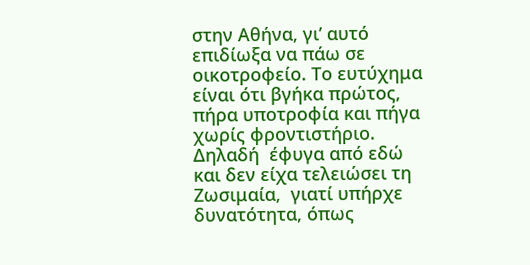στην Αθήνα, γι’ αυτό επιδίωξα να πάω σε οικοτροφείο. Το ευτύχημα είναι ότι βγήκα πρώτος, πήρα υποτροφία και πήγα χωρίς φροντιστήριο. Δηλαδή  έφυγα από εδώ και δεν είχα τελειώσει τη Ζωσιμαία,  γιατί υπήρχε δυνατότητα, όπως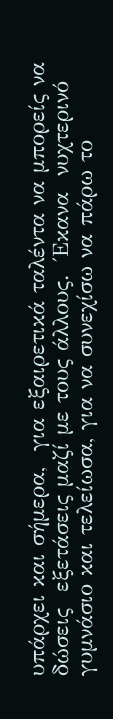υπάρχει και σήμερα,  για εξαιρετικά ταλέντα να μπορείς να δώσεις  εξετάσεις μαζί με τους άλλους.  Έκανα  νυχτερινό γυμνάσιο και τελείωσα, για να συνεχίσω να πάρω το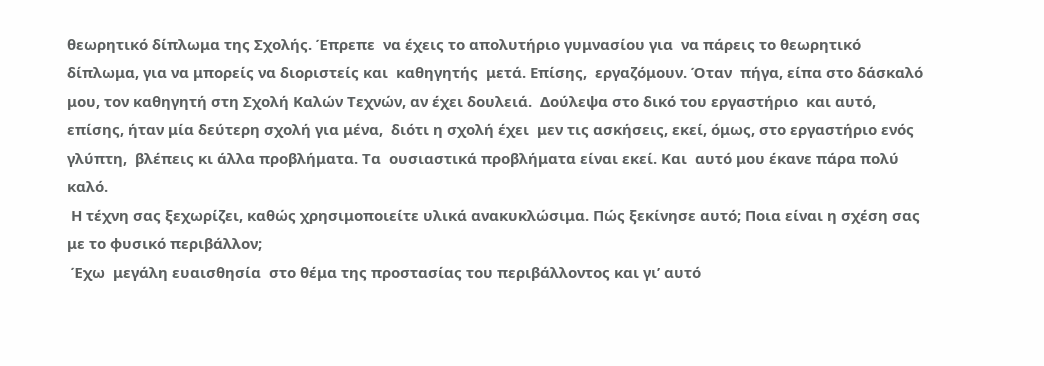θεωρητικό δίπλωμα της Σχολής. Έπρεπε  να έχεις το απολυτήριο γυμνασίου για  να πάρεις το θεωρητικό δίπλωμα, για να μπορείς να διοριστείς και  καθηγητής  μετά. Επίσης,  εργαζόμουν. Όταν  πήγα, είπα στο δάσκαλό μου, τον καθηγητή στη Σχολή Καλών Τεχνών, αν έχει δουλειά.  Δούλεψα στο δικό του εργαστήριο  και αυτό, επίσης, ήταν μία δεύτερη σχολή για μένα,  διότι η σχολή έχει  μεν τις ασκήσεις, εκεί, όμως, στο εργαστήριο ενός γλύπτη,  βλέπεις κι άλλα προβλήματα. Τα  ουσιαστικά προβλήματα είναι εκεί. Και  αυτό μου έκανε πάρα πολύ καλό.
 Η τέχνη σας ξεχωρίζει, καθώς χρησιμοποιείτε υλικά ανακυκλώσιμα. Πώς ξεκίνησε αυτό; Ποια είναι η σχέση σας με το φυσικό περιβάλλον;
 Έχω  μεγάλη ευαισθησία  στο θέμα της προστασίας του περιβάλλοντος και γι’ αυτό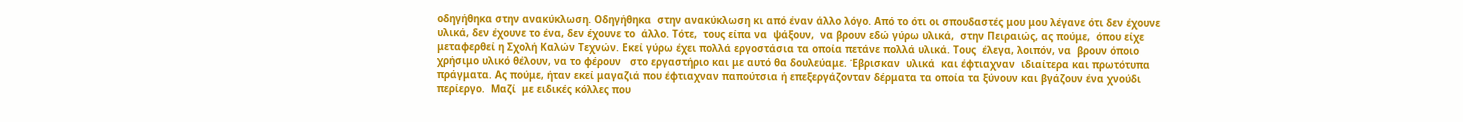οδηγήθηκα στην ανακύκλωση. Οδηγήθηκα  στην ανακύκλωση κι από έναν άλλο λόγο. Από το ότι οι σπουδαστές μου μου λέγανε ότι δεν έχουνε υλικά, δεν έχουνε το ένα, δεν έχουνε το  άλλο. Τότε,  τους είπα να  ψάξουν,  να βρουν εδώ γύρω υλικά,  στην Πειραιώς, ας πούμε,  όπου είχε μεταφερθεί η Σχολή Καλών Τεχνών. Εκεί γύρω έχει πολλά εργοστάσια τα οποία πετάνε πολλά υλικά. Τους  έλεγα, λοιπόν, να  βρουν όποιο χρήσιμο υλικό θέλουν, να το φέρουν   στο εργαστήριο και με αυτό θα δουλεύαμε. Έβρισκαν  υλικά  και έφτιαχναν  ιδιαίτερα και πρωτότυπα πράγματα. Ας πούμε, ήταν εκεί μαγαζιά που έφτιαχναν παπούτσια ή επεξεργάζονταν δέρματα τα οποία τα ξύνουν και βγάζουν ένα χνούδι περίεργο.  Μαζί  με ειδικές κόλλες που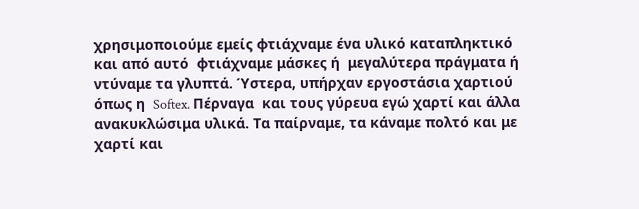χρησιμοποιούμε εμείς φτιάχναμε ένα υλικό καταπληκτικό και από αυτό  φτιάχναμε μάσκες ή  μεγαλύτερα πράγματα ή ντύναμε τα γλυπτά. Ύστερα, υπήρχαν εργοστάσια χαρτιού όπως η  Softex. Πέρναγα  και τους γύρευα εγώ χαρτί και άλλα ανακυκλώσιμα υλικά. Τα παίρναμε, τα κάναμε πολτό και με χαρτί και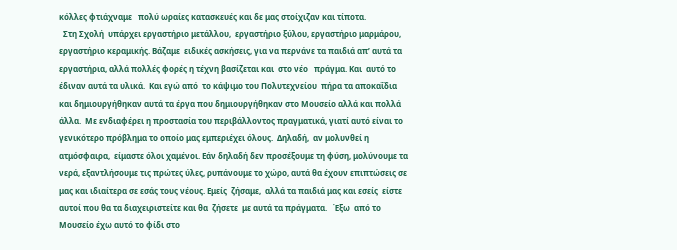κόλλες φτιάχναμε   πολύ ωραίες κατασκευές και δε μας στοίχιζαν και τίποτα.
  Στη Σχολή  υπάρχει εργαστήριο μετάλλου,  εργαστήριο ξύλου, εργαστήριο μαρμάρου,  εργαστήριο κεραμικής. Βάζαμε  ειδικές ασκήσεις, για να περνάνε τα παιδιά απ’ αυτά τα εργαστήρια, αλλά πολλές φορές η τέχνη βασίζεται και  στο νέο   πράγμα. Και  αυτό το έδιναν αυτά τα υλικά.  Και εγώ από  το κάψιμο του Πολυτεχνείου  πήρα τα αποκαΐδια και δημιουργήθηκαν αυτά τα έργα που δημιουργήθηκαν στο Μουσείο αλλά και πολλά άλλα.  Με ενδιαφέρει η προστασία του περιβάλλοντος πραγματικά, γιατί αυτό είναι το γενικότερο πρόβλημα το οποίο μας εμπεριέχει όλους.  Δηλαδή,  αν μολυνθεί η ατμόσφαιρα,  είμαστε όλοι χαμένοι. Εάν δηλαδή δεν προσέξουμε τη φύση, μολύνουμε τα νερά, εξαντλήσουμε τις πρώτες ύλες, ρυπάνουμε το χώρο, αυτά θα έχουν επιπτώσεις σε μας και ιδιαίτερα σε εσάς τους νέους. Εμείς  ζήσαμε,  αλλά τα παιδιά μας και εσείς  είστε αυτοί που θα τα διαχειριστείτε και θα  ζήσετε  με αυτά τα πράγματα.   Έξω  από το Μουσείο έχω αυτό το φίδι στο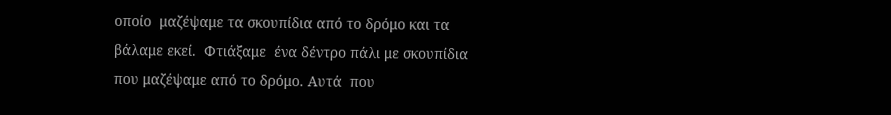οποίο  μαζέψαμε τα σκουπίδια από το δρόμο και τα βάλαμε εκεί.  Φτιάξαμε  ένα δέντρο πάλι με σκουπίδια  που μαζέψαμε από το δρόμο. Αυτά  που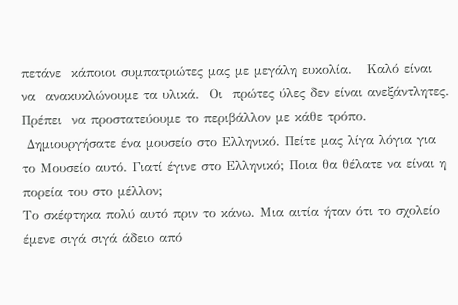πετάνε  κάποιοι συμπατριώτες μας με μεγάλη ευκολία.   Καλό είναι να  ανακυκλώνουμε τα υλικά.  Οι  πρώτες ύλες δεν είναι ανεξάντλητες.  Πρέπει  να προστατεύουμε το περιβάλλον με κάθε τρόπο.
 Δημιουργήσατε ένα μουσείο στο Ελληνικό. Πείτε μας λίγα λόγια για το Μουσείο αυτό. Γιατί έγινε στο Ελληνικό; Ποια θα θέλατε να είναι η πορεία του στο μέλλον;
Το σκέφτηκα πολύ αυτό πριν το κάνω. Μια αιτία ήταν ότι το σχολείο έμενε σιγά σιγά άδειο από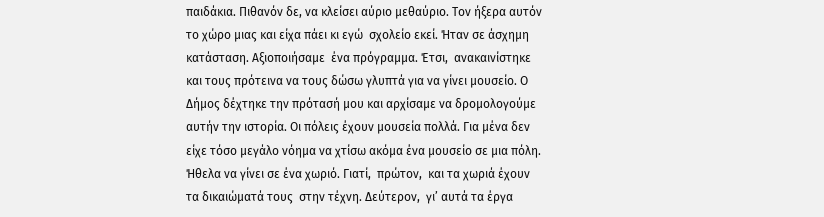παιδάκια. Πιθανόν δε, να κλείσει αύριο μεθαύριο. Τον ήξερα αυτόν το χώρο μιας και είχα πάει κι εγώ  σχολείο εκεί. Ήταν σε άσχημη κατάσταση. Αξιοποιήσαμε  ένα πρόγραμμα. Έτσι,  ανακαινίστηκε  και τους πρότεινα να τους δώσω γλυπτά για να γίνει μουσείο. Ο  Δήμος δέχτηκε την πρότασή μου και αρχίσαμε να δρομολογούμε αυτήν την ιστορία. Οι πόλεις έχουν μουσεία πολλά. Για μένα δεν είχε τόσο μεγάλο νόημα να χτίσω ακόμα ένα μουσείο σε μια πόλη. Ήθελα να γίνει σε ένα χωριό. Γιατί,  πρώτον,  και τα χωριά έχουν τα δικαιώματά τους  στην τέχνη. Δεύτερον,  γι’ αυτά τα έργα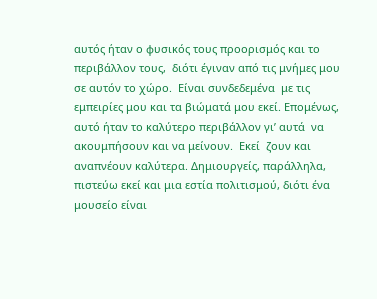αυτός ήταν ο φυσικός τους προορισμός και το περιβάλλον τους,  διότι έγιναν από τις μνήμες μου  σε αυτόν το χώρο.  Είναι συνδεδεμένα  με τις εμπειρίες μου και τα βιώματά μου εκεί. Επομένως, αυτό ήταν το καλύτερο περιβάλλον γι’ αυτά  να ακουμπήσουν και να μείνουν.  Εκεί  ζουν και αναπνέουν καλύτερα. Δημιουργείς, παράλληλα, πιστεύω εκεί και μια εστία πολιτισμού, διότι ένα μουσείο είναι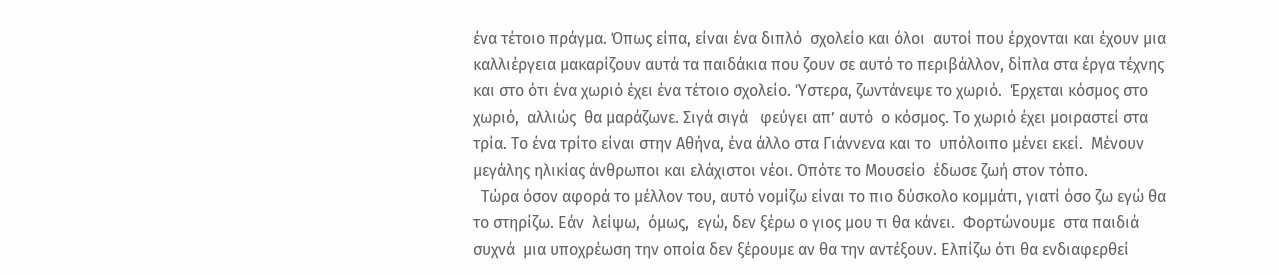ένα τέτοιο πράγμα. Όπως είπα, είναι ένα διπλό  σχολείο και όλοι  αυτοί που έρχονται και έχουν μια καλλιέργεια μακαρίζουν αυτά τα παιδάκια που ζουν σε αυτό το περιβάλλον, δίπλα στα έργα τέχνης και στο ότι ένα χωριό έχει ένα τέτοιο σχολείο. Ύστερα, ζωντάνεψε το χωριό.  Έρχεται κόσμος στο χωριό,  αλλιώς  θα μαράζωνε. Σιγά σιγά   φεύγει απ’ αυτό  ο κόσμος. Το χωριό έχει μοιραστεί στα τρία. Το ένα τρίτο είναι στην Αθήνα, ένα άλλο στα Γιάννενα και το  υπόλοιπο μένει εκεί.  Μένουν   μεγάλης ηλικίας άνθρωποι και ελάχιστοι νέοι. Οπότε το Μουσείο  έδωσε ζωή στον τόπο.
  Τώρα όσον αφορά το μέλλον του, αυτό νομίζω είναι το πιο δύσκολο κομμάτι, γιατί όσο ζω εγώ θα το στηρίζω. Εάν  λείψω,  όμως,  εγώ, δεν ξέρω ο γιος μου τι θα κάνει.  Φορτώνουμε  στα παιδιά συχνά  μια υποχρέωση την οποία δεν ξέρουμε αν θα την αντέξουν. Ελπίζω ότι θα ενδιαφερθεί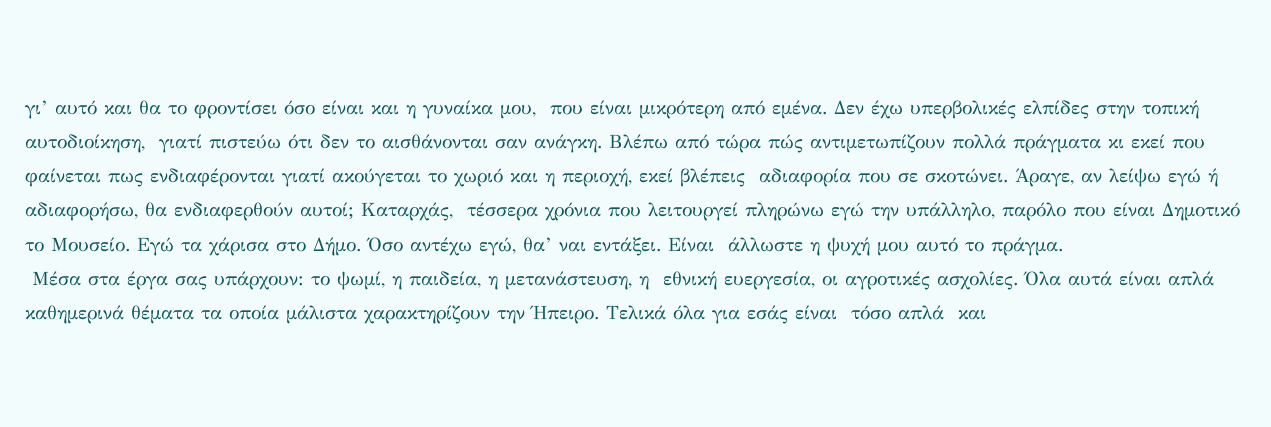γι’ αυτό και θα το φροντίσει όσο είναι και η γυναίκα μου,  που είναι μικρότερη από εμένα. Δεν έχω υπερβολικές ελπίδες στην τοπική αυτοδιοίκηση,  γιατί πιστεύω ότι δεν το αισθάνονται σαν ανάγκη. Βλέπω από τώρα πώς αντιμετωπίζουν πολλά πράγματα κι εκεί που φαίνεται πως ενδιαφέρονται γιατί ακούγεται το χωριό και η περιοχή, εκεί βλέπεις  αδιαφορία που σε σκοτώνει. Άραγε, αν λείψω εγώ ή αδιαφορήσω, θα ενδιαφερθούν αυτοί; Καταρχάς,  τέσσερα χρόνια που λειτουργεί πληρώνω εγώ την υπάλληλο, παρόλο που είναι Δημοτικό το Μουσείο. Εγώ τα χάρισα στο Δήμο. Όσο αντέχω εγώ, θα’ ναι εντάξει. Είναι  άλλωστε η ψυχή μου αυτό το πράγμα.
 Μέσα στα έργα σας υπάρχουν: το ψωμί, η παιδεία, η μετανάστευση, η  εθνική ευεργεσία, οι αγροτικές ασχολίες. Όλα αυτά είναι απλά καθημερινά θέματα τα οποία μάλιστα χαρακτηρίζουν την Ήπειρο. Τελικά όλα για εσάς είναι  τόσο απλά  και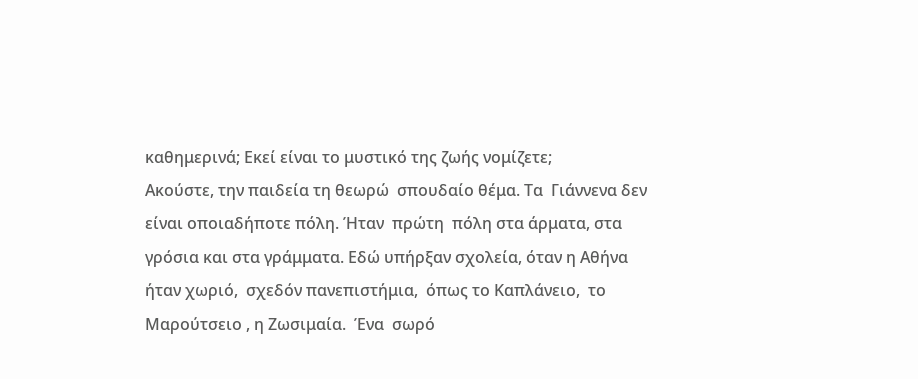καθημερινά; Εκεί είναι το μυστικό της ζωής νομίζετε;
Ακούστε, την παιδεία τη θεωρώ  σπουδαίο θέμα. Τα  Γιάννενα δεν είναι οποιαδήποτε πόλη. Ήταν  πρώτη  πόλη στα άρματα, στα γρόσια και στα γράμματα. Εδώ υπήρξαν σχολεία, όταν η Αθήνα ήταν χωριό,  σχεδόν πανεπιστήμια,  όπως το Καπλάνειο,  το Μαρούτσειο , η Ζωσιμαία.  Ένα  σωρό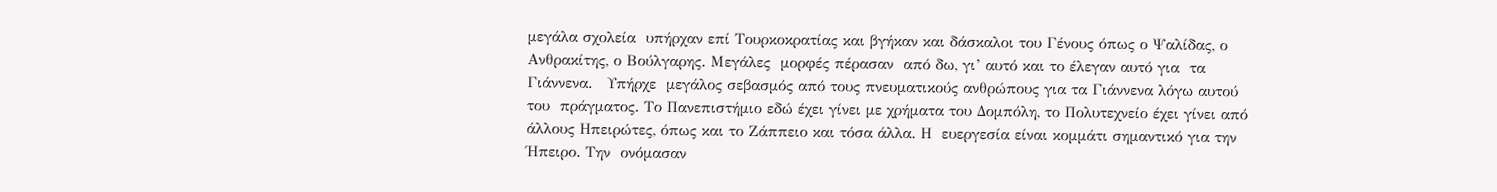μεγάλα σχολεία  υπήρχαν επί Τουρκοκρατίας και βγήκαν και δάσκαλοι του Γένους όπως ο Ψαλίδας, ο Ανθρακίτης, ο Βούλγαρης. Μεγάλες  μορφές πέρασαν  από δω, γι’ αυτό και το έλεγαν αυτό για  τα Γιάννενα.   Υπήρχε  μεγάλος σεβασμός από τους πνευματικούς ανθρώπους για τα Γιάννενα λόγω αυτού του  πράγματος. Το Πανεπιστήμιο εδώ έχει γίνει με χρήματα του Δομπόλη, το Πολυτεχνείο έχει γίνει από άλλους Ηπειρώτες, όπως και το Ζάππειο και τόσα άλλα. Η  ευεργεσία είναι κομμάτι σημαντικό για την Ήπειρο. Την  ονόμασαν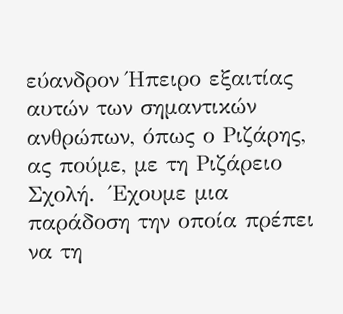εύανδρον Ήπειρο εξαιτίας αυτών των σημαντικών ανθρώπων, όπως ο Ριζάρης, ας πούμε, με τη Ριζάρειο Σχολή.  Έχουμε μια παράδοση την οποία πρέπει να τη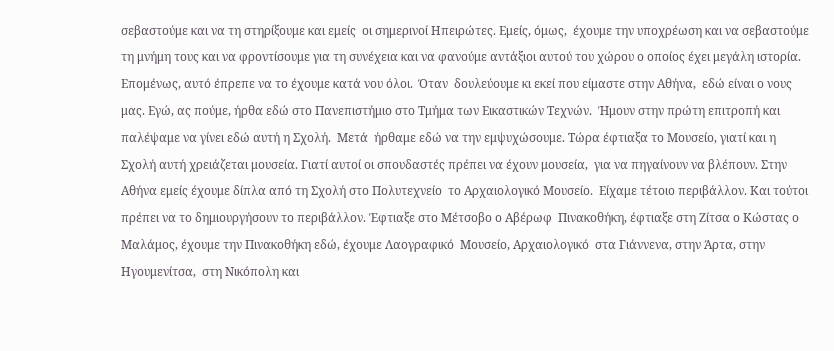σεβαστούμε και να τη στηρίξουμε και εμείς  οι σημερινοί Ηπειρώτες. Εμείς, όμως,  έχουμε την υποχρέωση και να σεβαστούμε τη μνήμη τους και να φροντίσουμε για τη συνέχεια και να φανούμε αντάξιοι αυτού του χώρου ο οποίος έχει μεγάλη ιστορία. Επομένως, αυτό έπρεπε να το έχουμε κατά νου όλοι.  Όταν  δουλεύουμε κι εκεί που είμαστε στην Αθήνα,  εδώ είναι ο νους μας. Εγώ, ας πούμε, ήρθα εδώ στο Πανεπιστήμιο στο Τμήμα των Εικαστικών Τεχνών.  Ήμουν στην πρώτη επιτροπή και παλέψαμε να γίνει εδώ αυτή η Σχολή.  Μετά  ήρθαμε εδώ να την εμψυχώσουμε. Τώρα έφτιαξα το Μουσείο, γιατί και η Σχολή αυτή χρειάζεται μουσεία. Γιατί αυτοί οι σπουδαστές πρέπει να έχουν μουσεία,  για να πηγαίνουν να βλέπουν. Στην Αθήνα εμείς έχουμε δίπλα από τη Σχολή στο Πολυτεχνείο  το Αρχαιολογικό Μουσείο.  Είχαμε τέτοιο περιβάλλον. Και τούτοι πρέπει να το δημιουργήσουν το περιβάλλον. Έφτιαξε στο Μέτσοβο ο Αβέρωφ  Πινακοθήκη, έφτιαξε στη Ζίτσα ο Κώστας ο Μαλάμος, έχουμε την Πινακοθήκη εδώ, έχουμε Λαογραφικό  Μουσείο, Αρχαιολογικό  στα Γιάννενα, στην Άρτα, στην Ηγουμενίτσα,  στη Νικόπολη και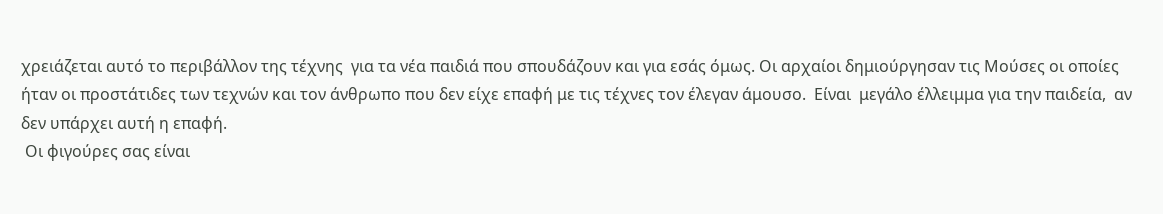χρειάζεται αυτό το περιβάλλον της τέχνης  για τα νέα παιδιά που σπουδάζουν και για εσάς όμως. Οι αρχαίοι δημιούργησαν τις Μούσες οι οποίες ήταν οι προστάτιδες των τεχνών και τον άνθρωπο που δεν είχε επαφή με τις τέχνες τον έλεγαν άμουσο.  Είναι  μεγάλο έλλειμμα για την παιδεία,  αν δεν υπάρχει αυτή η επαφή.
 Οι φιγούρες σας είναι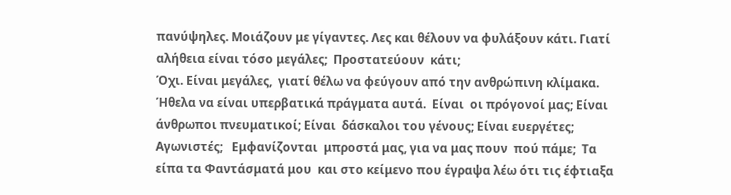πανύψηλες. Μοιάζουν με γίγαντες. Λες και θέλουν να φυλάξουν κάτι. Γιατί αλήθεια είναι τόσο μεγάλες;  Προστατεύουν  κάτι;
Όχι. Είναι μεγάλες,  γιατί θέλω να φεύγουν από την ανθρώπινη κλίμακα. Ήθελα να είναι υπερβατικά πράγματα αυτά.  Είναι  οι πρόγονοί μας; Είναι άνθρωποι πνευματικοί; Είναι  δάσκαλοι του γένους; Είναι ευεργέτες; Αγωνιστές;   Εμφανίζονται  μπροστά μας, για να μας πουν  πού πάμε;  Τα είπα τα Φαντάσματά μου  και στο κείμενο που έγραψα λέω ότι τις έφτιαξα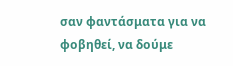σαν φαντάσματα για να φοβηθεί, να δούμε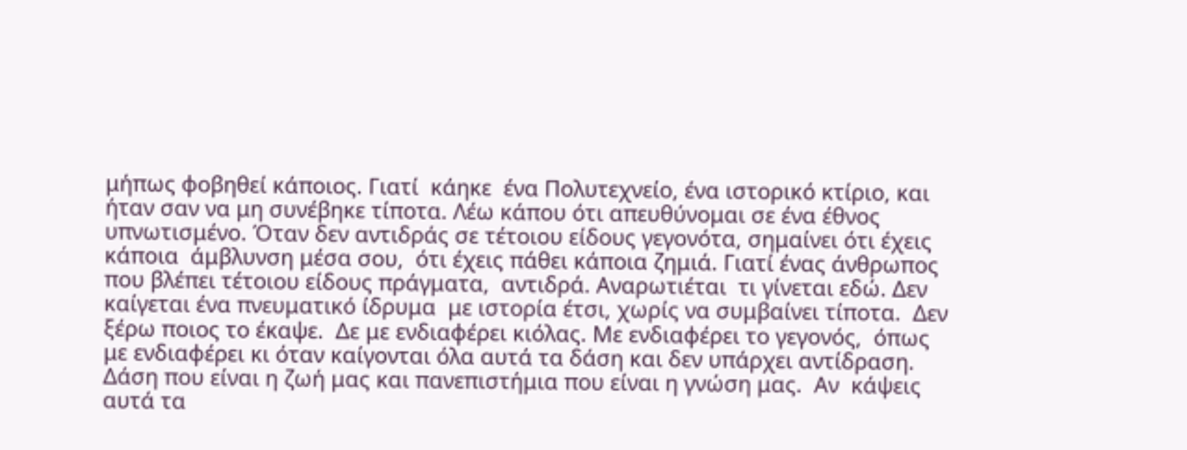μήπως φοβηθεί κάποιος. Γιατί  κάηκε  ένα Πολυτεχνείο, ένα ιστορικό κτίριο, και ήταν σαν να μη συνέβηκε τίποτα. Λέω κάπου ότι απευθύνομαι σε ένα έθνος υπνωτισμένο. Όταν δεν αντιδράς σε τέτοιου είδους γεγονότα, σημαίνει ότι έχεις κάποια  άμβλυνση μέσα σου,  ότι έχεις πάθει κάποια ζημιά. Γιατί ένας άνθρωπος που βλέπει τέτοιου είδους πράγματα,  αντιδρά. Αναρωτιέται  τι γίνεται εδώ. Δεν καίγεται ένα πνευματικό ίδρυμα  με ιστορία έτσι, χωρίς να συμβαίνει τίποτα.  Δεν  ξέρω ποιος το έκαψε.  Δε με ενδιαφέρει κιόλας. Με ενδιαφέρει το γεγονός,  όπως με ενδιαφέρει κι όταν καίγονται όλα αυτά τα δάση και δεν υπάρχει αντίδραση. Δάση που είναι η ζωή μας και πανεπιστήμια που είναι η γνώση μας.  Αν  κάψεις αυτά τα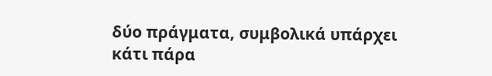δύο πράγματα, συμβολικά υπάρχει κάτι πάρα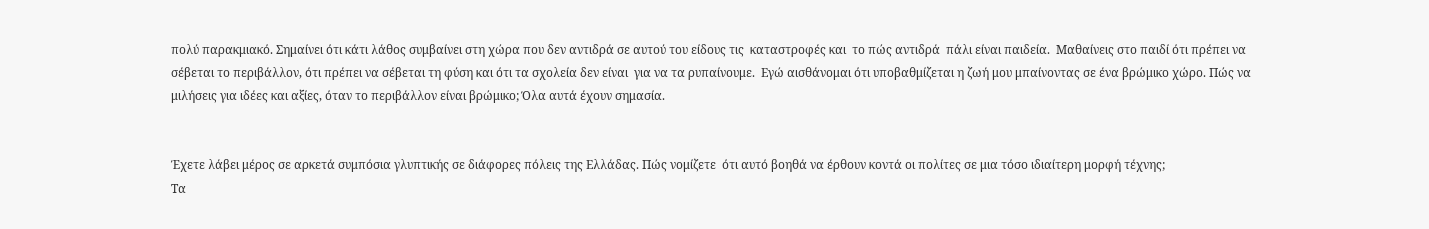πολύ παρακμιακό. Σημαίνει ότι κάτι λάθος συμβαίνει στη χώρα που δεν αντιδρά σε αυτού του είδους τις  καταστροφές και  το πώς αντιδρά  πάλι είναι παιδεία.  Μαθαίνεις στο παιδί ότι πρέπει να σέβεται το περιβάλλον, ότι πρέπει να σέβεται τη φύση και ότι τα σχολεία δεν είναι  για να τα ρυπαίνουμε.  Εγώ αισθάνομαι ότι υποβαθμίζεται η ζωή μου μπαίνοντας σε ένα βρώμικο χώρο. Πώς να μιλήσεις για ιδέες και αξίες, όταν το περιβάλλον είναι βρώμικο; Όλα αυτά έχουν σημασία.


Έχετε λάβει μέρος σε αρκετά συμπόσια γλυπτικής σε διάφορες πόλεις της Ελλάδας. Πώς νομίζετε  ότι αυτό βοηθά να έρθουν κοντά οι πολίτες σε μια τόσο ιδιαίτερη μορφή τέχνης;
Τα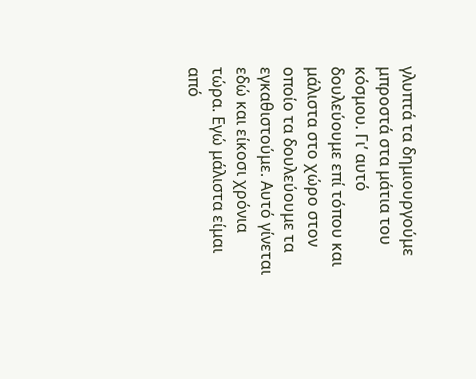γλυπτά τα δημιουργούμε μπροστά στα μάτια του κόσμου. Γι’ αυτό δουλεύουμε επί τόπου και μάλιστα στο χώρο στον οποίο τα δουλεύουμε τα εγκαθιστούμε. Αυτό γίνεται εδώ και είκοσι χρόνια τώρα. Εγώ μάλιστα είμαι  από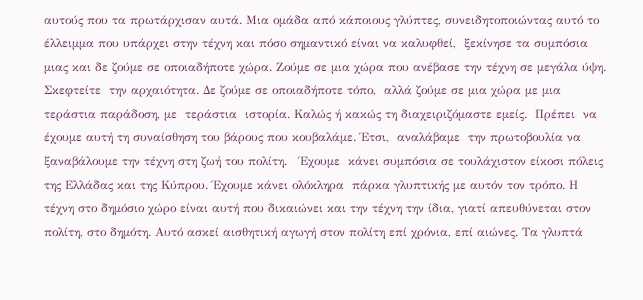αυτούς που τα πρωτάρχισαν αυτά. Μια ομάδα από κάποιους γλύπτες, συνειδητοποιώντας αυτό το έλλειμμα που υπάρχει στην τέχνη και πόσο σημαντικό είναι να καλυφθεί,  ξεκίνησε τα συμπόσια μιας και δε ζούμε σε οποιαδήποτε χώρα. Ζούμε σε μια χώρα που ανέβασε την τέχνη σε μεγάλα ύψη. Σκεφτείτε  την αρχαιότητα. Δε ζούμε σε οποιαδήποτε τόπο,  αλλά ζούμε σε μια χώρα με μια  τεράστια παράδοση, με  τεράστια  ιστορία. Καλώς ή κακώς τη διαχειριζόμαστε εμείς.  Πρέπει  να έχουμε αυτή τη συναίσθηση του βάρους που κουβαλάμε. Έτσι,  αναλάβαμε  την πρωτοβουλία να ξαναβάλουμε την τέχνη στη ζωή του πολίτη.   Έχουμε  κάνει συμπόσια σε τουλάχιστον είκοσι πόλεις της Ελλάδας και της Κύπρου. Έχουμε κάνει ολόκληρα  πάρκα γλυπτικής με αυτόν τον τρόπο. Η τέχνη στο δημόσιο χώρο είναι αυτή που δικαιώνει και την τέχνη την ίδια, γιατί απευθύνεται στον πολίτη, στο δημότη. Αυτό ασκεί αισθητική αγωγή στον πολίτη επί χρόνια, επί αιώνες. Τα γλυπτά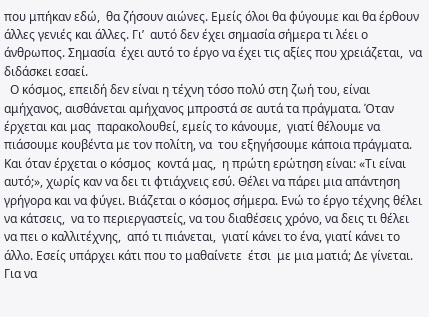που μπήκαν εδώ,  θα ζήσουν αιώνες. Εμείς όλοι θα φύγουμε και θα έρθουν άλλες γενιές και άλλες. Γι’  αυτό δεν έχει σημασία σήμερα τι λέει ο άνθρωπος. Σημασία  έχει αυτό το έργο να έχει τις αξίες που χρειάζεται,  να διδάσκει εσαεί.
  Ο κόσμος, επειδή δεν είναι η τέχνη τόσο πολύ στη ζωή του, είναι αμήχανος, αισθάνεται αμήχανος μπροστά σε αυτά τα πράγματα. Όταν έρχεται και μας  παρακολουθεί, εμείς το κάνουμε,  γιατί θέλουμε να πιάσουμε κουβέντα με τον πολίτη, να  του εξηγήσουμε κάποια πράγματα. Και όταν έρχεται ο κόσμος  κοντά μας,  η πρώτη ερώτηση είναι: «Τι είναι αυτό;», χωρίς καν να δει τι φτιάχνεις εσύ. Θέλει να πάρει μια απάντηση γρήγορα και να φύγει. Βιάζεται ο κόσμος σήμερα. Ενώ το έργο τέχνης θέλει να κάτσεις,  να το περιεργαστείς, να του διαθέσεις χρόνο, να δεις τι θέλει να πει ο καλλιτέχνης,  από τι πιάνεται,  γιατί κάνει το ένα, γιατί κάνει το άλλο. Εσείς υπάρχει κάτι που το μαθαίνετε  έτσι  με μια ματιά; Δε γίνεται. Για να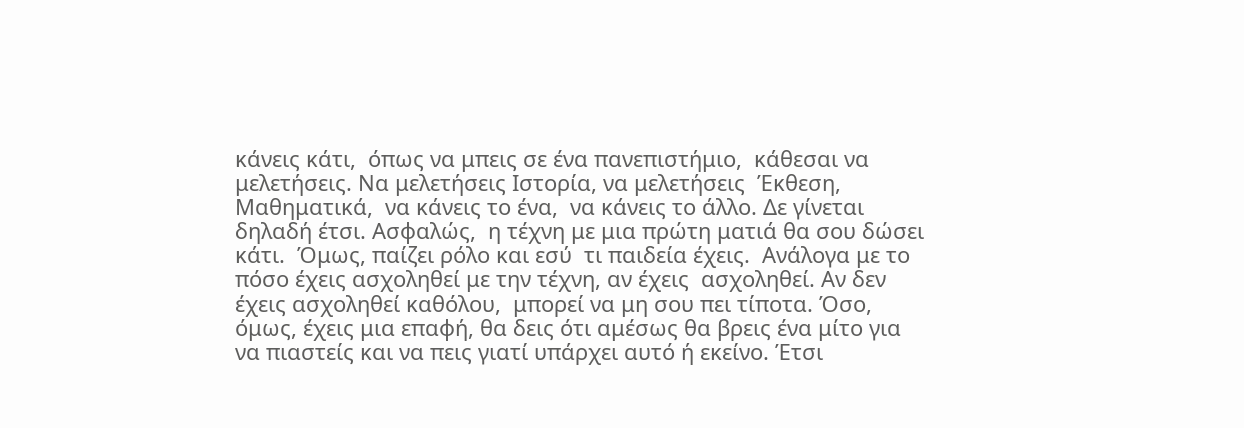κάνεις κάτι,  όπως να μπεις σε ένα πανεπιστήμιο,  κάθεσαι να μελετήσεις. Να μελετήσεις Ιστορία, να μελετήσεις  Έκθεση,  Μαθηματικά,  να κάνεις το ένα,  να κάνεις το άλλο. Δε γίνεται δηλαδή έτσι. Ασφαλώς,  η τέχνη με μια πρώτη ματιά θα σου δώσει κάτι.  Όμως, παίζει ρόλο και εσύ  τι παιδεία έχεις.  Ανάλογα με το πόσο έχεις ασχοληθεί με την τέχνη, αν έχεις  ασχοληθεί. Αν δεν έχεις ασχοληθεί καθόλου,  μπορεί να μη σου πει τίποτα. Όσο, όμως, έχεις μια επαφή, θα δεις ότι αμέσως θα βρεις ένα μίτο για να πιαστείς και να πεις γιατί υπάρχει αυτό ή εκείνο. Έτσι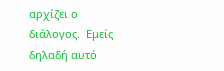αρχίζει ο διάλογος.  Εμείς δηλαδή αυτό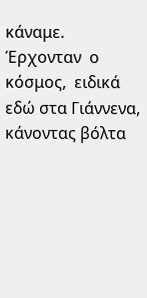κάναμε.  Έρχονταν  ο κόσμος,  ειδικά εδώ στα Γιάννενα,  κάνοντας βόλτα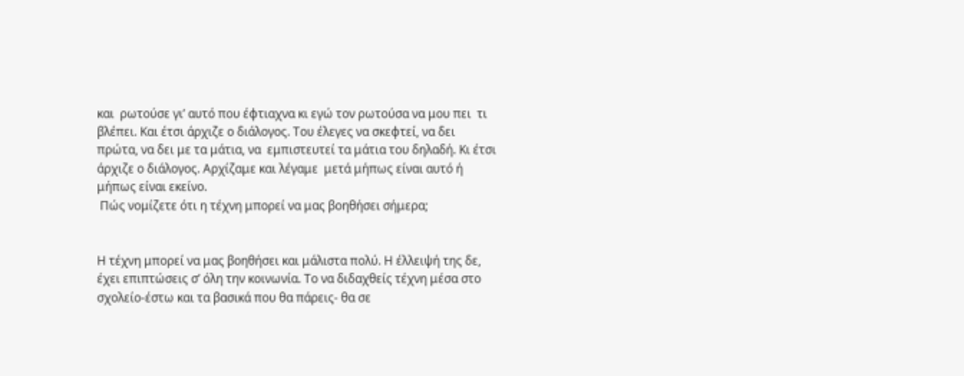και  ρωτούσε γι’ αυτό που έφτιαχνα κι εγώ τον ρωτούσα να μου πει  τι βλέπει. Και έτσι άρχιζε ο διάλογος. Του έλεγες να σκεφτεί, να δει πρώτα, να δει με τα μάτια, να  εμπιστευτεί τα μάτια του δηλαδή. Κι έτσι άρχιζε ο διάλογος. Αρχίζαμε και λέγαμε  μετά μήπως είναι αυτό ή μήπως είναι εκείνο.
 Πώς νομίζετε ότι η τέχνη μπορεί να μας βοηθήσει σήμερα;


Η τέχνη μπορεί να μας βοηθήσει και μάλιστα πολύ. Η έλλειψή της δε, έχει επιπτώσεις σ’ όλη την κοινωνία. Το να διδαχθείς τέχνη μέσα στο σχολείο-έστω και τα βασικά που θα πάρεις- θα σε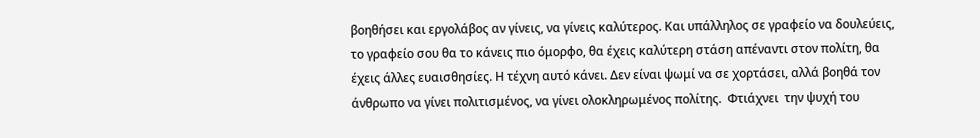βοηθήσει και εργολάβος αν γίνεις, να γίνεις καλύτερος. Και υπάλληλος σε γραφείο να δουλεύεις, το γραφείο σου θα το κάνεις πιο όμορφο, θα έχεις καλύτερη στάση απέναντι στον πολίτη, θα έχεις άλλες ευαισθησίες. Η τέχνη αυτό κάνει. Δεν είναι ψωμί να σε χορτάσει, αλλά βοηθά τον άνθρωπο να γίνει πολιτισμένος, να γίνει ολοκληρωμένος πολίτης.  Φτιάχνει  την ψυχή του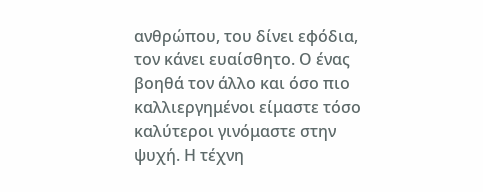ανθρώπου, του δίνει εφόδια, τον κάνει ευαίσθητο. Ο ένας βοηθά τον άλλο και όσο πιο καλλιεργημένοι είμαστε τόσο καλύτεροι γινόμαστε στην ψυχή. Η τέχνη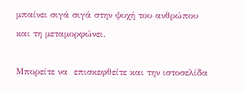μπαίνει σιγά σιγά στην ψυχή του ανθρώπου και τη μεταμορφώνει.

Μπορείτε να  επισκεφθείτε και την ιστοσελίδα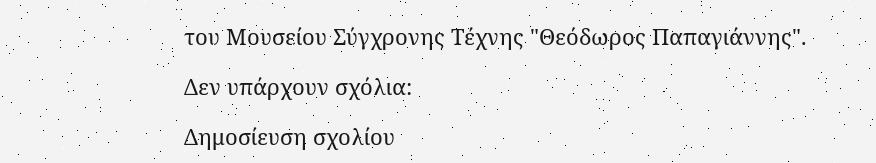του Μουσείου Σύγχρονης Τέχνης "Θεόδωρος Παπαγιάννης".

Δεν υπάρχουν σχόλια:

Δημοσίευση σχολίου